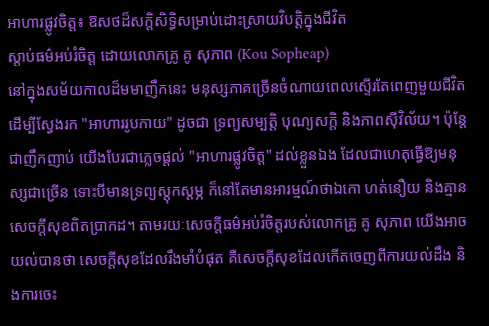អាហារផ្លូវចិត្ត៖ ឱសថដ៏សក្តិសិទ្ធិសម្រាប់ដោះស្រាយវិបត្តិក្នុងជីវិត
ស្តាប់ធម៌អប់រំចិត្ត ដោយលោកគ្រូ គូ សុភាព (Kou Sopheap)
នៅក្នុងសម័យកាលដ៏មមាញឹកនេះ មនុស្សភាគច្រើនចំណាយពេលស្ទើរតែពេញមួយជីវិត ដើម្បីស្វែងរក "អាហាររូបកាយ" ដូចជា ទ្រព្យសម្បត្តិ បុណ្យសក្តិ និងភាពស៊ីវិល័យ។ ប៉ុន្តែជាញឹកញាប់ យើងបែរជាភ្លេចផ្តល់ "អាហារផ្លូវចិត្ត" ដល់ខ្លួនឯង ដែលជាហេតុធ្វើឱ្យមនុស្សជាច្រើន ទោះបីមានទ្រព្យស្តុកស្តម្ភ ក៏នៅតែមានអារម្មណ៍ថាឯកោ ហត់នឿយ និងគ្មានសេចក្តីសុខពិតប្រាកដ។ តាមរយៈសេចក្តីធម៌អប់រំចិត្តរបស់លោកគ្រូ គូ សុភាព យើងអាចយល់បានថា សេចក្តីសុខដែលរឹងមាំបំផុត គឺសេចក្តីសុខដែលកើតចេញពីការយល់ដឹង និងការចេះ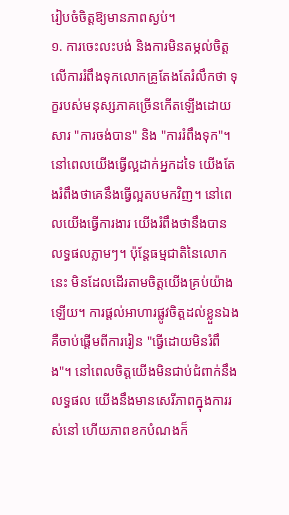រៀបចំចិត្តឱ្យមានភាពស្ងប់។
១. ការចេះលះបង់ និងការមិនតម្កល់ចិត្តលើការរំពឹងទុកលោកគ្រូតែងតែរំលឹកថា ទុក្ខរបស់មនុស្សភាគច្រើនកើតឡើងដោយសារ "ការចង់បាន" និង "ការរំពឹងទុក"។ នៅពេលយើងធ្វើល្អដាក់អ្នកដទៃ យើងតែងរំពឹងថាគេនឹងធ្វើល្អតបមកវិញ។ នៅពេលយើងធ្វើការងារ យើងរំពឹងថានឹងបានលទ្ធផលភ្លាមៗ។ ប៉ុន្តែធម្មជាតិនៃលោកនេះ មិនដែលដើរតាមចិត្តយើងគ្រប់យ៉ាងឡើយ។ ការផ្តល់អាហារផ្លូវចិត្តដល់ខ្លួនឯង គឺចាប់ផ្តើមពីការរៀន "ធ្វើដោយមិនរំពឹង"។ នៅពេលចិត្តយើងមិនជាប់ជំពាក់នឹងលទ្ធផល យើងនឹងមានសេរីភាពក្នុងការរស់នៅ ហើយភាពខកបំណងក៏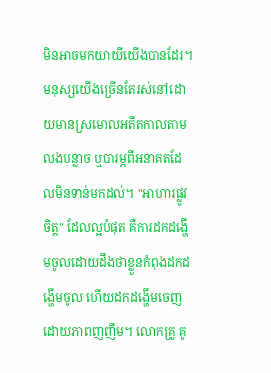មិនអាចមកយាយីយើងបានដែរ។
មនុស្សយើងច្រើនតែរស់នៅដោយមានស្រមោលអតីតកាលតាមលងបន្លាច ឬបារម្ភពីអនាគតដែលមិនទាន់មកដល់។ "អាហារផ្លូវចិត្ត" ដែលល្អបំផុត គឺការដកដង្ហើមចូលដោយដឹងថាខ្លួនកំពុងដកដង្ហើមចូល ហើយដកដង្ហើមចេញដោយភាពញញឹម។ លោកគ្រូ គូ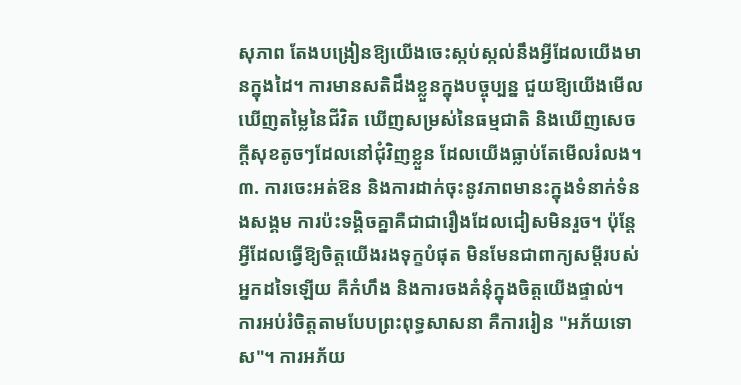សុភាព តែងបង្រៀនឱ្យយើងចេះស្កប់ស្កល់នឹងអ្វីដែលយើងមានក្នុងដៃ។ ការមានសតិដឹងខ្លួនក្នុងបច្ចុប្បន្ន ជួយឱ្យយើងមើលឃើញតម្លៃនៃជីវិត ឃើញសម្រស់នៃធម្មជាតិ និងឃើញសេចក្តីសុខតូចៗដែលនៅជុំវិញខ្លួន ដែលយើងធ្លាប់តែមើលរំលង។
៣. ការចេះអត់ឱន និងការដាក់ចុះនូវភាពមានះក្នុងទំនាក់ទំនងសង្គម ការប៉ះទង្គិចគ្នាគឺជាជារឿងដែលជៀសមិនរួច។ ប៉ុន្តែអ្វីដែលធ្វើឱ្យចិត្តយើងរងទុក្ខបំផុត មិនមែនជាពាក្យសម្តីរបស់អ្នកដទៃឡើយ គឺកំហឹង និងការចងគំនុំក្នុងចិត្តយើងផ្ទាល់។ ការអប់រំចិត្តតាមបែបព្រះពុទ្ធសាសនា គឺការរៀន "អភ័យទោស"។ ការអភ័យ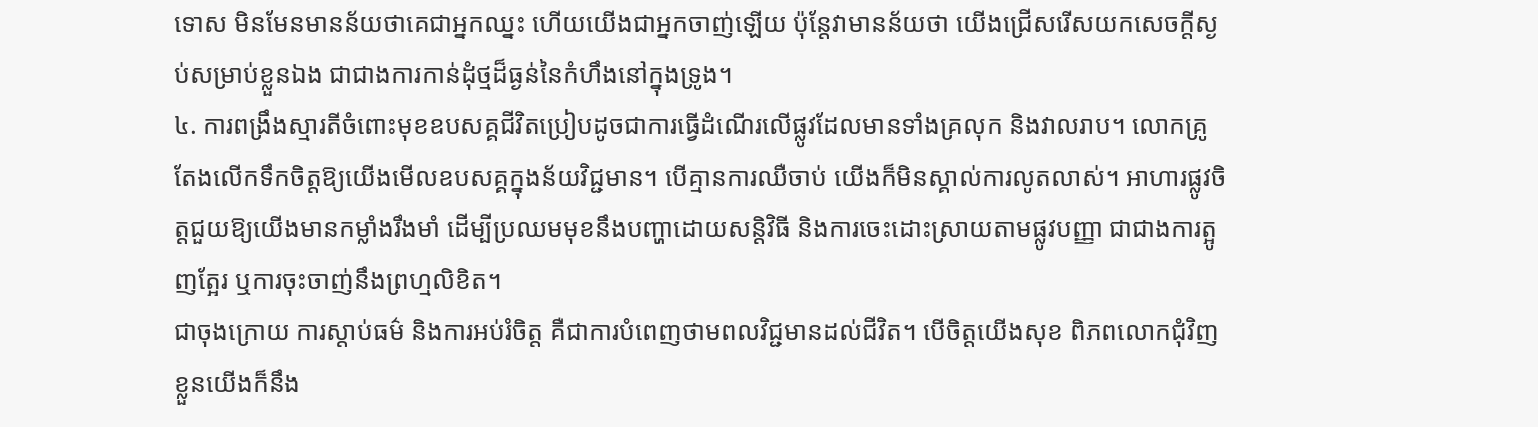ទោស មិនមែនមានន័យថាគេជាអ្នកឈ្នះ ហើយយើងជាអ្នកចាញ់ឡើយ ប៉ុន្តែវាមានន័យថា យើងជ្រើសរើសយកសេចក្តីស្ងប់សម្រាប់ខ្លួនឯង ជាជាងការកាន់ដុំថ្មដ៏ធ្ងន់នៃកំហឹងនៅក្នុងទ្រូង។
៤. ការពង្រឹងស្មារតីចំពោះមុខឧបសគ្គជីវិតប្រៀបដូចជាការធ្វើដំណើរលើផ្លូវដែលមានទាំងគ្រលុក និងវាលរាប។ លោកគ្រូតែងលើកទឹកចិត្តឱ្យយើងមើលឧបសគ្គក្នុងន័យវិជ្ជមាន។ បើគ្មានការឈឺចាប់ យើងក៏មិនស្គាល់ការលូតលាស់។ អាហារផ្លូវចិត្តជួយឱ្យយើងមានកម្លាំងរឹងមាំ ដើម្បីប្រឈមមុខនឹងបញ្ហាដោយសន្តិវិធី និងការចេះដោះស្រាយតាមផ្លូវបញ្ញា ជាជាងការត្អូញត្អែរ ឬការចុះចាញ់នឹងព្រហ្មលិខិត។
ជាចុងក្រោយ ការស្តាប់ធម៌ និងការអប់រំចិត្ត គឺជាការបំពេញថាមពលវិជ្ជមានដល់ជីវិត។ បើចិត្តយើងសុខ ពិភពលោកជុំវិញខ្លួនយើងក៏នឹង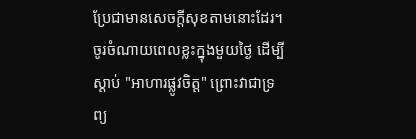ប្រែជាមានសេចក្តីសុខតាមនោះដែរ។ ចូរចំណាយពេលខ្លះក្នុងមួយថ្ងៃ ដើម្បីស្តាប់ "អាហារផ្លូវចិត្ត" ព្រោះវាជាទ្រព្យ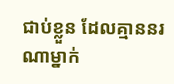ជាប់ខ្លួន ដែលគ្មាននរណាម្នាក់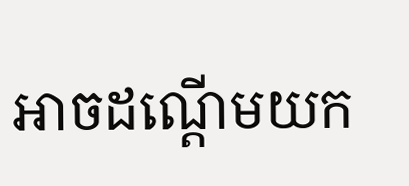អាចដណ្តើមយក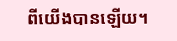ពីយើងបានឡើយ។